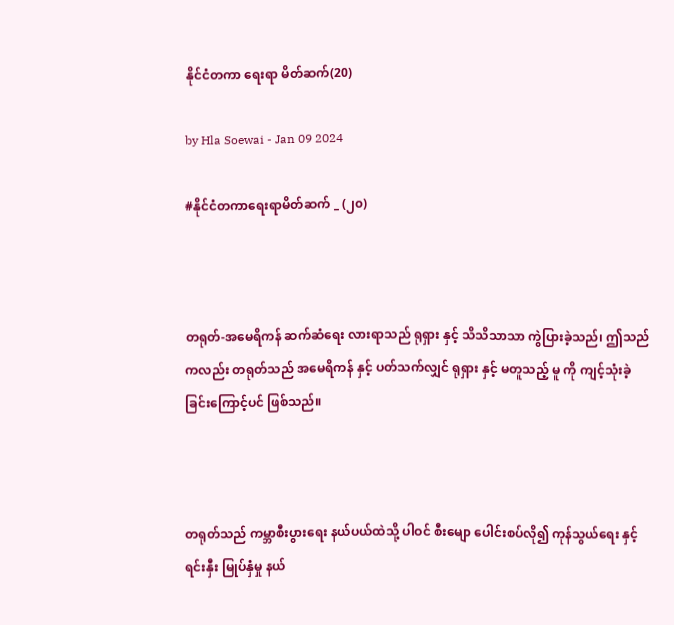နိုင်ငံတကာ ရေးရာ မိတ်ဆက်(20)

by Hla Soewai - Jan 09 2024

#နိုင်ငံတကာရေးရာမိတ်ဆက် _ (၂၀)



တရုတ်-အမေရိကန် ဆက်ဆံရေး လားရာသည် ရုရှား နှင့် သိသိသာသာ ကွဲပြားခဲ့သည်၊ ဤသည်ကလည်း တရုတ်သည် အမေရိကန် နှင့် ပတ်သက်လျှင် ရုရှား နှင့် မတူသည့် မူ ကို ကျင့်သုံးခဲ့ခြင်းကြောင့်ပင် ဖြစ်သည်။



တရုတ်သည် ကမ္ဘာစီးပွားရေး နယ်ပယ်ထဲသို့ ပါဝင် စီးမျော ပေါင်းစပ်လို၍ ကုန်သွယ်ရေး နှင့် ရင်းနှီး မြုပ်နှံမှု နယ်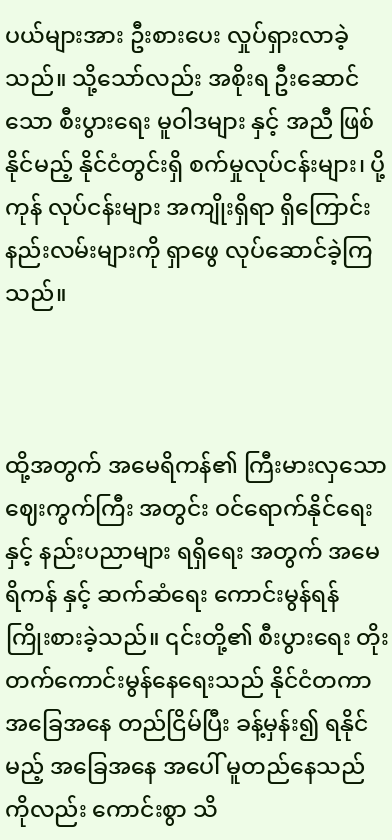ပယ်များအား ဦးစားပေး လှုပ်ရှားလာခဲ့သည်။ သို့သော်လည်း အစိုးရ ဦးဆောင်သော စီးပွားရေး မူဝါဒများ နှင့် အညီ ဖြစ်နိုင်မည့် နိုင်ငံတွင်းရှိ စက်မှုလုပ်ငန်းများ၊ ပို့ကုန် လုပ်ငန်းများ အကျိုးရှိရာ ရှိကြောင်း နည်းလမ်းများကို ရှာဖွေ လုပ်ဆောင်ခဲ့ကြသည်။



ထို့အတွက် အမေရိကန်၏ ကြီးမားလှသော ဈေးကွက်ကြီး အတွင်း ဝင်ရောက်နိုင်ရေး နှင့် နည်းပညာများ ရရှိရေး အတွက် အမေရိကန် နှင့် ဆက်ဆံရေး ကောင်းမွန်ရန် ကြိုးစားခဲ့သည်။ ၎င်းတို့၏ စီးပွားရေး တိုးတက်ကောင်းမွန်နေရေးသည် နိုင်ငံတကာ အခြေအနေ တည်ငြိမ်ပြီး ခန့်မှန်း၍ ရနိုင်မည့် အခြေအနေ အပေါ် မူတည်နေသည်ကိုလည်း ကောင်းစွာ သိ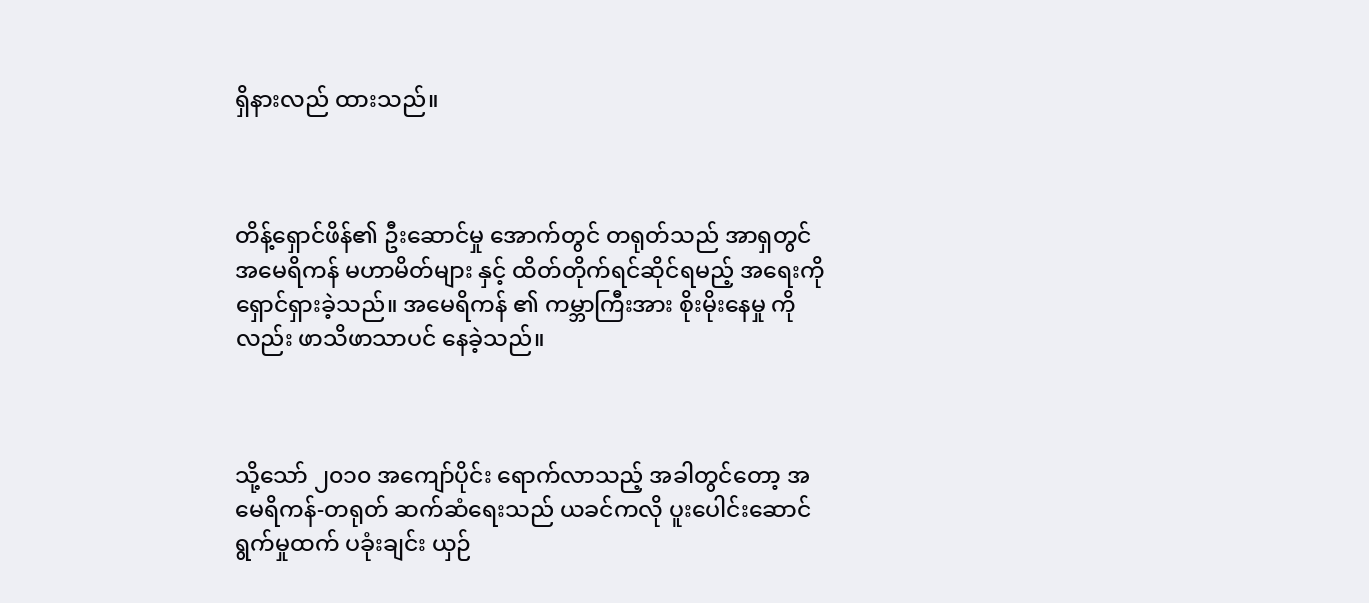ရှိနားလည် ထားသည်။



တိန့်ရှောင်ဖိန်၏ ဦးဆောင်မှု အောက်တွင် တရုတ်သည် အာရှတွင် အမေရိကန် မဟာမိတ်များ နှင့် ထိတ်တိုက်ရင်ဆိုင်ရမည့် အရေးကို ရှောင်ရှားခဲ့သည်။ အမေရိကန် ၏ ကမ္ဘာကြီးအား စိုးမိုးနေမှု ကိုလည်း ဖာသိဖာသာပင် နေခဲ့သည်။



သို့သော် ၂၀၁၀ အကျော်ပိုင်း ရောက်လာသည့် အခါတွင်တော့ အမေရိကန်-တရုတ် ဆက်ဆံရေးသည် ယခင်ကလို ပူးပေါင်းဆောင်ရွက်မှုထက် ပခုံးချင်း ယှဉ်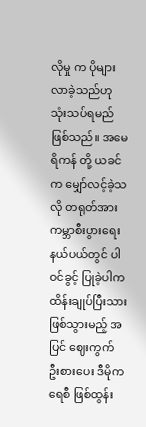လိုမှု က ပိုများလာခဲ့သည်ဟု သုံးသပ်ရမည် ဖြစ်သည်။ အမေရိကန် တို့ ယခင် က မျှော်လင့်ခဲ့သလို တရုတ်အား ကမ္ဘာစီးပွားရေး နယ်ပယ်တွင် ပါဝင်ခွင့် ပြုခဲ့ပါက ထိန်းချုပ်ပြီးသား ဖြစ်သွားမည့် အပြင် ဈေးကွက် ဦးစားပေး ဒီမိုကရေစီ ဖြစ်ထွန်း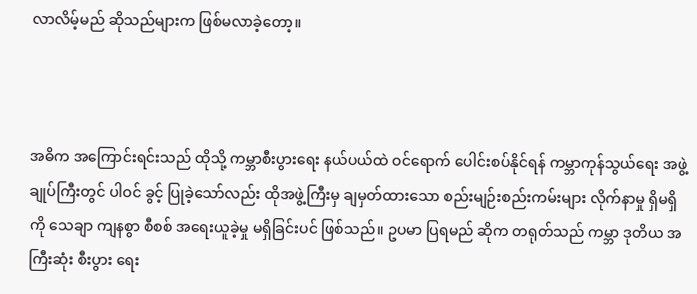လာလိမ့်မည် ဆိုသည်များက ဖြစ်မလာခဲ့တော့။



အဓိက အကြောင်းရင်းသည် ထိုသို့ ကမ္ဘာစီးပွားရေး နယ်ပယ်ထဲ ဝင်ရောက် ပေါင်းစပ်နိုင်ရန် ကမ္ဘာကုန်သွယ်ရေး အဖွဲ့ချုပ်ကြီးတွင် ပါဝင် ခွင့် ပြုခဲ့သော်လည်း ထိုအဖွဲ့ကြီးမှ ချမှတ်ထားသော စည်းမျဉ်းစည်းကမ်းများ လိုက်နာမှု ရှိမရှိ ကို သေချာ ကျနစွာ စီစစ် အရေးယူခဲ့မှု မရှိခြင်းပင် ဖြစ်သည်။ ဥပမာ ပြရမည် ဆိုက တရုတ်သည် ကမ္ဘာ ဒုတိယ အကြီးဆုံး စီးပွား‌ ရေး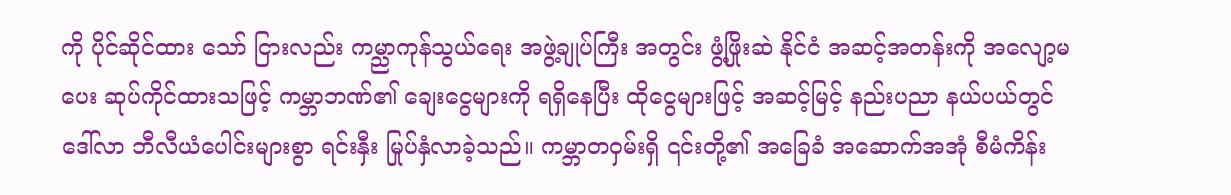ကို ပိုင်ဆိုင်ထား‌ သော် ငြားလည်း ကမ္ညာကုန်သွယ်ရေး အဖွဲ့ချုပ်ကြီး အတွင်း ဖွံ့ဖြိုးဆဲ နိုင်ငံ အဆင့်အတန်းကို အလျော့မပေး ဆုပ်ကိုင်ထားသဖြင့် ကမ္ဘာဘဏ်၏ ချေးငွေများကို ရရှိနေပြီး ထိုငွေများဖြင့် အဆင့်မြင့် နည်းပညာ နယ်ပယ်တွင် ဒေါ်လာ ဘီလီယံပေါင်းများစွာ ရင်းနှီး မြုပ်နှံလာခဲ့သည်။ ကမ္ဘာတဝှမ်းရှိ ၎င်းတို့၏ အခြေခံ အဆောက်အအုံ စီမံကိန်း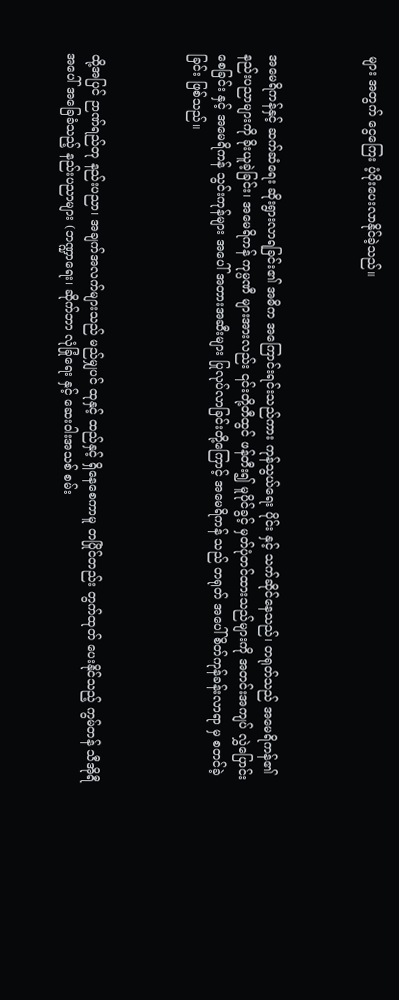များ အတွက် ငွေကြေး ပံ့ပိုးပေးလာနိုင်ခဲ့သည်။



အမေရိကန်နှင့် ဆက်ဆံရေး ဆိုးရွားလာရခြင်း၏ အဓိက အကြောင်းရင်းသည်ကား ကုန်သွယ်ရေး ပိုင်း နှင့် သက်ဆိုင်နေသည်၊ တရုတ်သည် အမေရိကန်၏ နည်းပညာများကို ခိုးယူခဲ့ခြင်း၊ အမေရိကန် ကုမ္ပဏီ များအားလည်း ၎င်းတို့တီထွင် ဖန်တီး၍ မူပိုင်ခွင့် မှတ်ပုံတင်ထားသည်များကို အတင်းအကျပ် လွှဲပြောင်းစေခြင်း နှင့် အမေရိကန် သွင်းကုန်များ အပေါ် အတားအဆီးများ ပြုလုပ်လာခြင်းတို့ကြောင့် အမေရိကန် သည် တရုတ် အပေါ် စိတ်ကုန်ခန်းလာရာ မှ စတင်ခဲ့ခြင်း ဖြစ်သည်။



ထို့အပြင် ဉာဏ်ရည်တု နည်းပညာ၊ အချက်အလက်များသည် မည်မျှပင် ထုနှင့် ထည်နှင့် ရှိနေစေကာမူ တပြိုင်တည်း တွက်ထုတ် ပေးနိုင်သည့် ကွမ်တန် သီအိုရီ အပေါ် အခြေခံသည့် နည်းပညာများ (ဘဏ္ဍာရေး၊ ဆိုက်ဘာ လုံခြုံရေး နှင့် ဆေးဝါးအသစ် စမ်း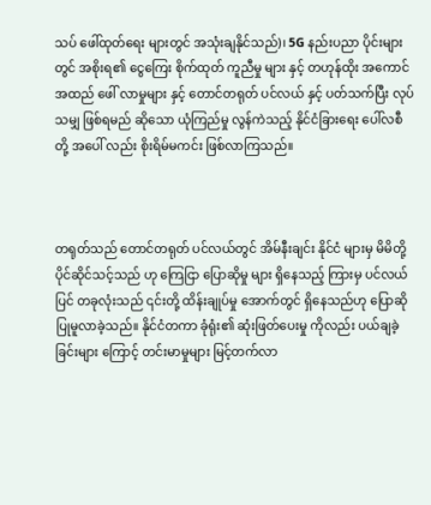သပ် ဖေါ်ထုတ်ရေး များတွင် အသုံးချနိုင်သည်)၊ 5G နည်းပညာ ပိုင်းများတွင် အစိုးရ၏ ငွေကြေး စိုက်ထုတ် ကူညီမှု များ နှင့် တဟုန်ထိုး အကောင်အထည် ဖေါ်‌ လာမှုများ နှင့် တောင်တရုတ် ပင်လယ် နှင့် ပတ်သက်ပြီး လုပ်သမျှ ဖြစ်ရမည် ဆိုသော ယုံကြည်မှု လွန်ကဲသည့် နိုင်ငံခြားရေး ပေါ်လစီ တို့ အပေါ် လည်း စိုးရိမ်မကင်း ဖြစ်လာကြသည်။



တရုတ်သည် တောင်တရုတ် ပင်လယ်တွင် အိမ်နီးချင်း နိုင်ငံ များမှ မိမိတို့ ပိုင်ဆိုင်သင့်သည် ဟု ကြေငြာ ပြောဆိုမှု များ ရှိနေသည့် ကြားမှ ပင်လယ်ပြင် တခုလုံးသည် ၎င်းတို့ ထိန်းချုပ်မှု အောက်တွင် ရှိနေသည်ဟု ပြောဆို ပြုမူလာခဲ့သည်။ နိုင်ငံတကာ ခုံရုံး၏ ဆုံးဖြတ်ပေးမှု ကိုလည်း ပယ်ချခဲ့ခြင်းများ ကြောင့် တင်းမာမှုများ မြင့်တက်လာ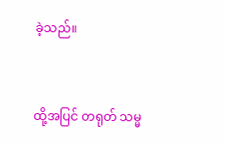ခဲ့သည်။



ထို့အပြင် တရုတ် သမ္မ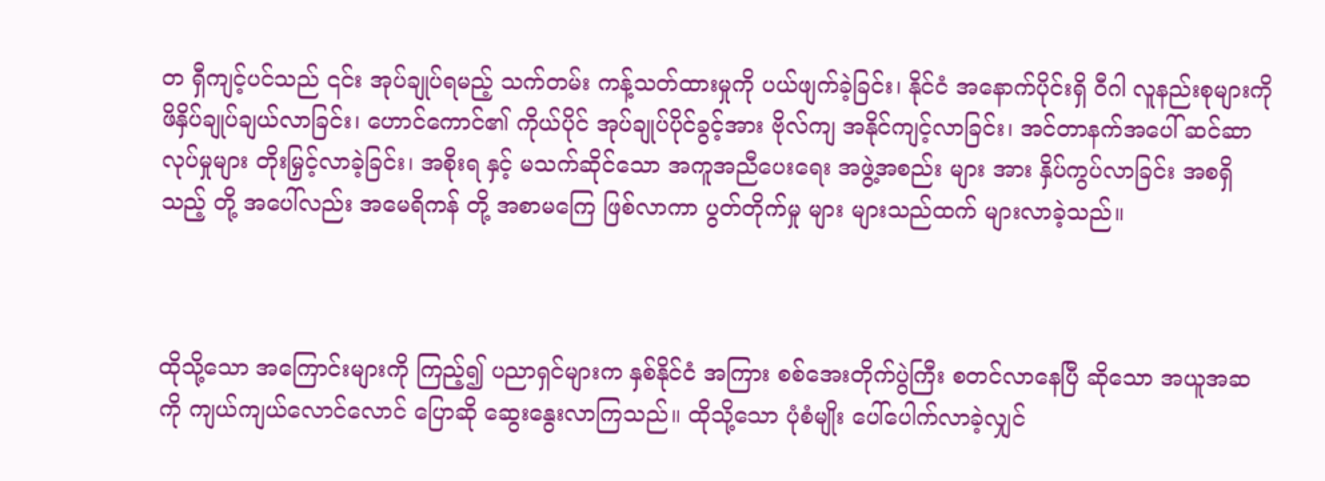တ ရှီကျင့်ပင်သည် ၎င်း အုပ်ချုပ်ရမည့် သက်တမ်း ကန့်သတ်ထားမှုကို ပယ်ဖျက်ခဲ့ခြင်း၊ နိုင်ငံ အနောက်ပိုင်းရှိ ဝီဂါ လူနည်းစုများကို ဖိနှိပ်ချုပ်ချယ်လာခြင်း၊ ဟောင်ကောင်၏ ကိုယ်ပိုင် အုပ်ချုပ်ပိုင်ခွင့်အား ဗိုလ်ကျ အနိုင်ကျင့်လာခြင်း၊ အင်တာနက်အပေါ် ဆင်ဆာ လုပ်မှုများ တိုးမြှင့်လာခဲ့ခြင်း၊ အစိုးရ နှင့် မသက်ဆိုင်သော အကူအညီပေးရေး အဖွဲ့အစည်း များ အား နှိပ်ကွပ်လာခြင်း အစရှိသည့် တို့ အပေါ်လည်း အမေရိကန် တို့ အစာမကြေ ဖြစ်လာကာ ပွတ်တိုက်မှု များ များသည်ထက် များလာခဲ့သည်။



ထိုသို့သော အကြောင်းများကို ကြည့်၍ ပညာရှင်များက နှစ်နိုင်ငံ အကြား စစ်အေးတိုက်ပွဲကြီး စတင်လာနေပြီ ဆိုသော အယူအဆကို ကျယ်ကျယ်လောင်လောင် ပြောဆို ဆွေးနွေးလာကြသည်။ ထိုသို့သော ပုံစံမျိုး ပေါ်ပေါက်လာခဲ့လျှင်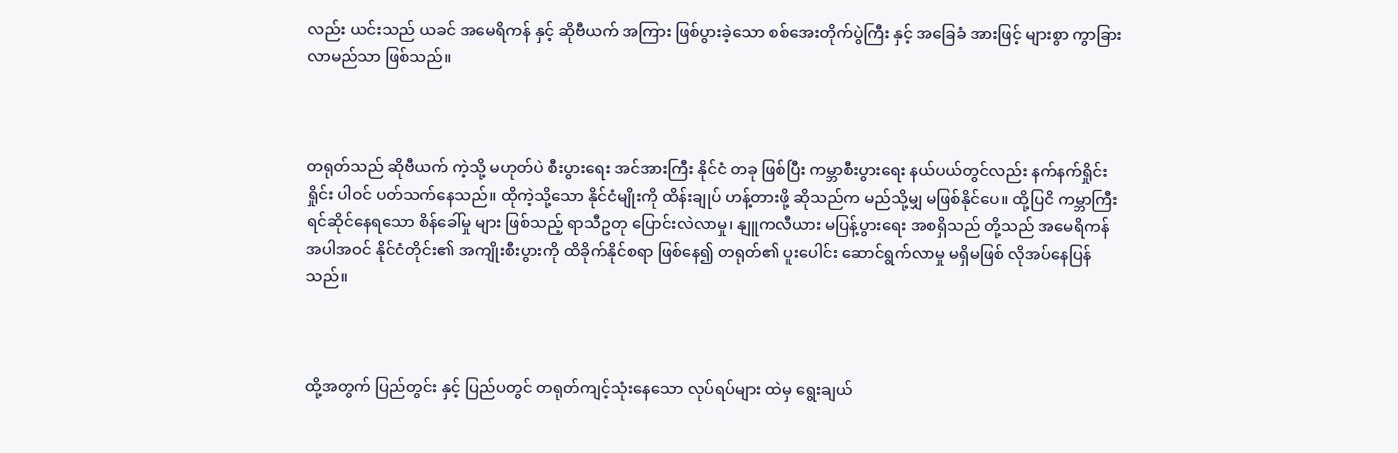လည်း ယင်းသည် ယခင် အမေရိကန် နှင့် ဆိုဗီယက် အကြား ဖြစ်ပွားခဲ့သော စစ်အေးတိုက်ပွဲကြီး နှင့် အခြေခံ အားဖြင့် များစွာ ကွာခြားလာမည်သာ ဖြစ်သည်။



တရုတ်သည် ဆိုဗီယက် ကဲ့သို့ မဟုတ်ပဲ စီးပွားရေး အင်အားကြီး နိုင်ငံ တခု ဖြစ်ပြီး ကမ္ဘာစီးပွားရေး နယ်ပယ်တွင်လည်း နက်နက်ရှိုင်းရှိုင်း ပါဝင် ပတ်သက်နေသည်။ ထိုကဲ့သို့သော နိုင်ငံမျိုးကို ထိန်းချုပ် ဟန့်တားဖို့ ဆိုသည်က မည်သို့မျှ မဖြစ်နိုင်ပေ။ ထို့ပြငိ ကမ္ဘာကြီး ရင်ဆိုင်နေရသော စိန်ခေါ်မှု များ ဖြစ်သည့် ရာသီဥတု ပြောင်းလဲလာမှု၊ နျူကလီယား မပြန့်ပွားရေး အစရှိသည် တို့သည် အမေရိကန် အပါအဝင် နိုင်ငံတိုင်း၏ အကျိုးစီးပွားကို ထိခိုက်နိုင်စရာ ဖြစ်နေ၍ တရုတ်၏ ပူးပေါင်း ဆောင်ရွက်လာမှု မရှိမဖြစ် လိုအပ်နေပြန်သည်။



ထို့အတွက် ပြည်တွင်း နှင့် ပြည်ပတွင် တရုတ်ကျင့်သုံးနေသော လုပ်ရပ်များ ထဲမှ ရွေးချယ်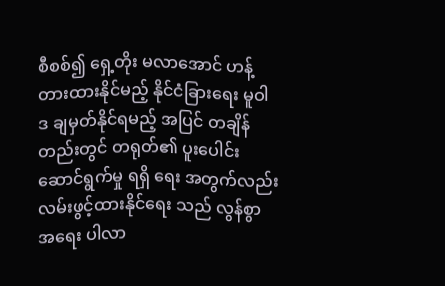စီစစ်၍ ရှေ့တိုး မလာအောင် ဟန့်တားထားနိုင်မည့် နိုင်ငံခြားရေး မူဝါဒ ချမှတ်နိုင်ရမည့် အပြင် တချိန်တည်းတွင် တရုတ်၏ ပူးပေါင်း‌ ဆောင်ရွက်မှု ရရှိ‌‌ ရေး အတွက်လည်း လမ်းဖွင့်ထားနိုင်ရေး သည် လွန်စွာ အရေး ပါလာ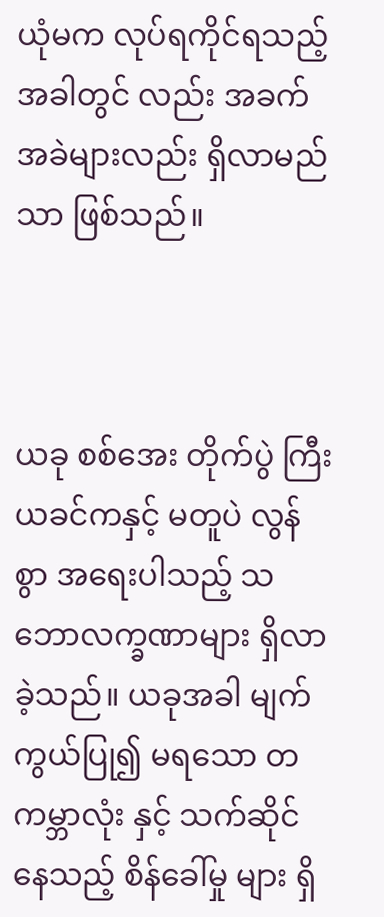ယုံမက လုပ်ရကိုင်ရသည့် အခါတွင် လည်း အခက်အခဲများလည်း ရှိလာမည်သာ ဖြစ်သည်။



ယခု စစ်အေး တိုက်ပွဲ ကြီး ယခင်ကနှင့် မတူပဲ လွန်စွာ အရေးပါသည့် သဘောလက္ခဏာများ ရှိလာခဲ့သည်။ ယခုအခါ မျက်ကွယ်ပြု၍ မရသော တကမ္ဘာလုံး နှင့် သက်ဆိုင်နေသည့် စိန်ခေါ်မှု များ ရှိ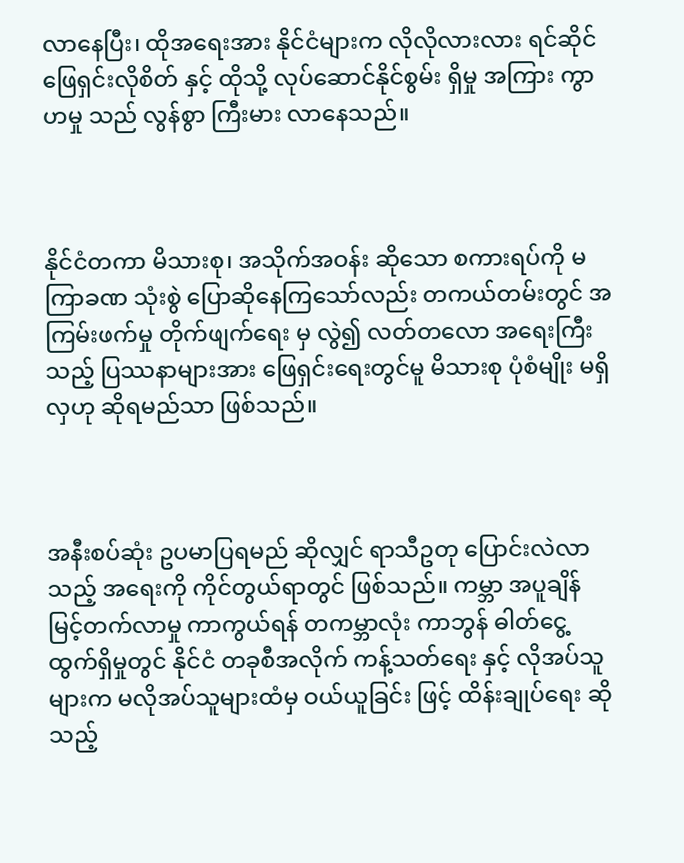လာနေပြီး၊ ထိုအရေးအား နိုင်ငံများက လိုလိုလားလား ရင်ဆိုင် ဖြေရှင်းလိုစိတ် နှင့် ထိုသို့ လုပ်ဆောင်နိုင်စွမ်း ရှိမှု အကြား ကွာဟမှု သည် လွန်စွာ ကြီးမား‌‌ လာနေသည်။



နိုင်ငံတကာ မိသားစု၊ အသိုက်အဝန်း ဆိုသော စကားရပ်ကို မကြာခဏ သုံးစွဲ ပြောဆိုနေကြသော်လည်း တကယ်တမ်းတွင် အကြမ်းဖက်မှု တိုက်ဖျက်ရေး မှ လွဲ၍ လတ်တလော အရေးကြီးသည့် ပြဿနာများအား ‌ဖြေရှင်းရေးတွင်မူ မိသားစု ပုံစံမျိုး မရှိလှဟု ဆိုရမည်သာ ဖြစ်သည်။



အနီးစပ်ဆုံး ဥပမာပြရမည် ဆိုလျှင် ရာသီဥတု ပြောင်းလဲလာသည့် အရေးကို ကိုင်တွယ်ရာတွင် ဖြစ်သည်။ ကမ္ဘာ အပူချိန် မြင့်တက်လာမှု ကာကွယ်ရန် တကမ္ဘာလုံး ကာဘွန် ဓါတ်ငွေ့ ထွက်ရှိမှုတွင် နိုင်ငံ တခုစီအလိုက် ကန့်သတ်ရေး နှင့် လိုအပ်သူများက မလိုအပ်သူများထံမှ ဝယ်ယူခြင်း ဖြင့် ထိန်းချုပ်ရေး ဆိုသည့်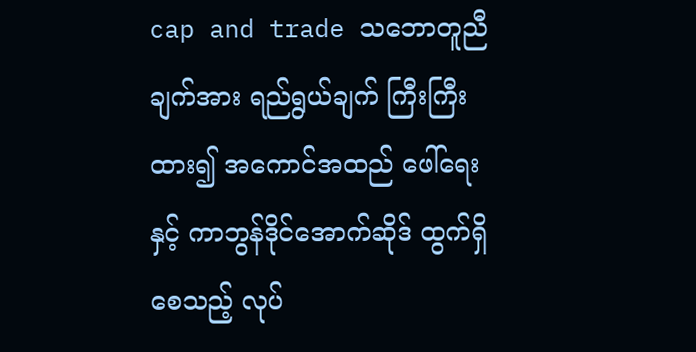cap and trade သဘောတူညီချက်အား ရည်ရွယ်ချက် ကြီးကြီးထား၍ အကောင်အထည် ဖေါ်ရေး နှင့် ကာဘွန်ဒိုင်အောက်ဆိုဒ် ထွက်ရှိစေသည့် လုပ်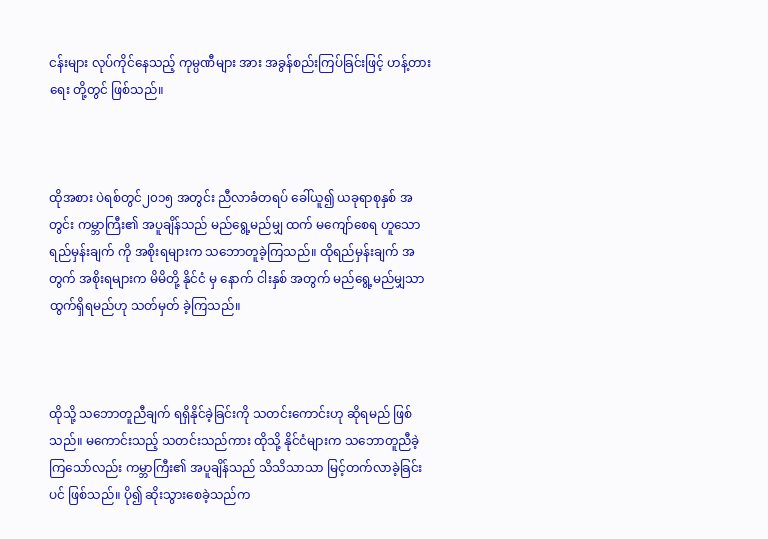ငန်းများ လုပ်ကိုင်နေသည့် ကုမ္ပဏီများ အား အခွန်စည်းကြပ်ခြင်းဖြင့် ဟန့်တား ရေး တို့တွင် ဖြစ်သည်။



ထိုအစား ပဲရစ်တွင်၂၀၁၅ အတွင်း ညီလာခံတရပ် ခေါ်ယူ၍ ယခုရာစုနှစ် အတွင်း ကမ္ဘာကြီး၏ အပူချိန်သည် မည်ရွေ့မည်မျှ ထက် မကျော်စေရ ဟူသော ရည်မှန်းချက် ကို အစိုးရများက သဘောတူခဲ့ကြသည်။ ထိုရည်မှန်းချက် အတွက် အစိုးရများက မိမိတို့ နိုင်ငံ မှ နောက် ငါးနှစ် အတွက် မည်ရွေ့မည်မျှသာ ထွက်ရှိရမည်ဟု သတ်မှတ် ခဲ့ကြသည်။



ထိုသို့ သဘောတူညီချက် ရရှိနိုင်ခဲ့ခြင်းကို သတင်းကောင်းဟု ဆိုရမည် ဖြစ်သည်။ မကောင်းသည့် သတင်းသည်ကား ထိုသို့ နိုင်ငံများက သဘောတူညီခဲ့ကြသော်လည်း ကမ္ဘာကြီး၏ အပူချိန်သည် သိသိသာသာ မြင့်တက်လာခဲ့ခြင်းပင် ဖြစ်သည်။ ပို၍ ဆိုးသွားစေခဲ့သည်က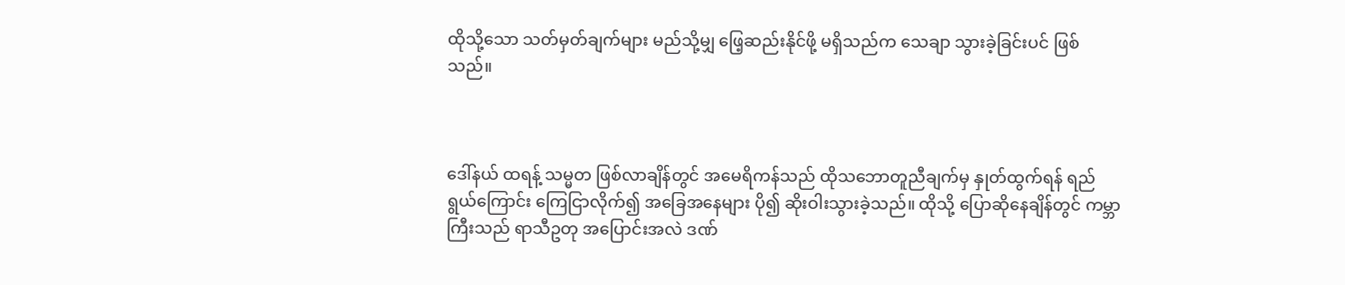ထိုသို့သော သတ်မှတ်ချက်များ မည်သို့မျှ ဖြေ့ဆည်းနိုင်ဖို့ မရှိသည်က သေချာ သွားခဲ့ခြင်းပင် ဖြစ်သည်။



ဒေါ်နယ် ထရန့် သမ္မတ ဖြစ်လာချိန်တွင် အမေရိကန်သည် ထိုသဘောတူညီချက်မှ နှုတ်ထွက်ရန် ရည်ရွယ်ကြောင်း ကြေငြာလိုက်၍ အခြေအနေများ ပို၍ ဆိုးဝါးသွားခဲ့သည်။ ထိုသို့ ပြောဆိုနေချိန်တွင် ကမ္ဘာကြီးသည် ရာသီဥတု အပြောင်းအလဲ ဒဏ်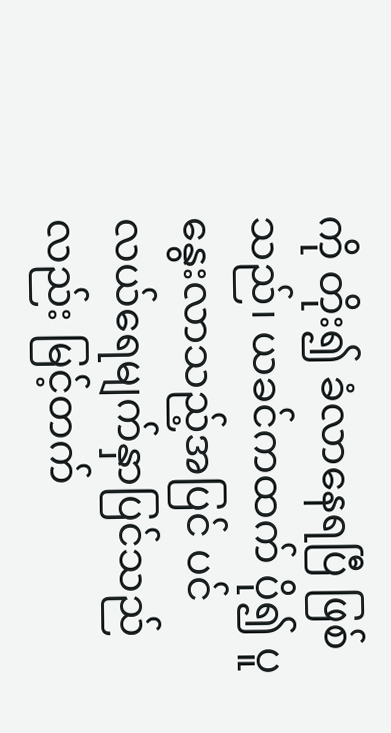ကို တိုး၍ ခံလာနေရပြီ ဖြစ်သည်၊ ယခင်ကထက် ပို၍ ပူနွေးလာသည့်အပြင် ပင်လယ်ရေမျက်နှာပြင်သည်လည်း မြင့်တက်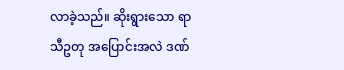လာခဲ့သည်။ ဆိုးရွားသော ရာသီဥတု အပြောင်းအလဲ ဒဏ်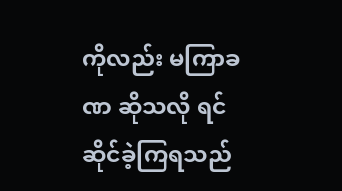ကိုလည်း မကြာခဏ ဆိုသလို ရင်ဆိုင်ခဲ့ကြရသည်